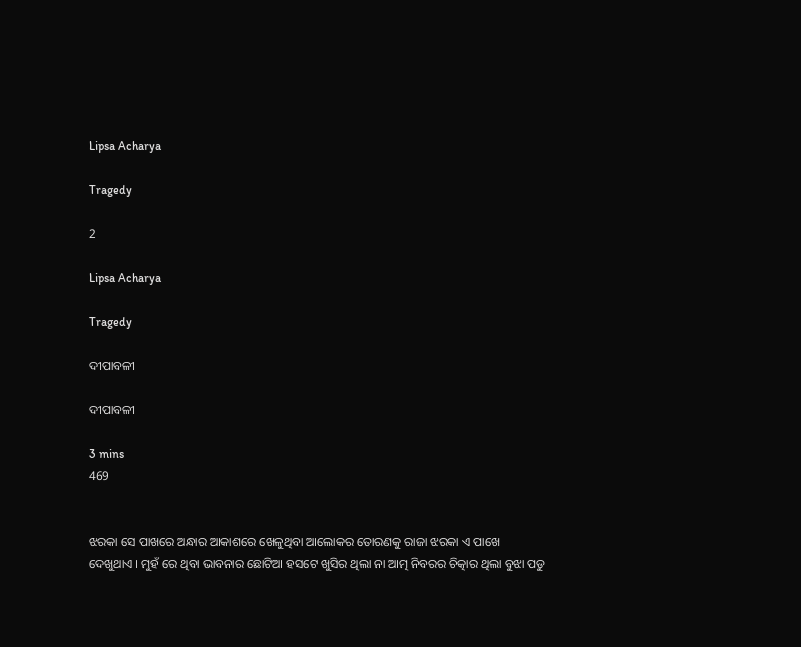Lipsa Acharya

Tragedy

2

Lipsa Acharya

Tragedy

ଦୀପାବଳୀ

ଦୀପାବଳୀ

3 mins
469


ଝରକା ସେ ପାଖରେ ଅନ୍ଧାର ଆକାଶରେ ଖେଳୁଥିବା ଆଲୋକର ତୋରଣକୁ ରାଜା ଝରକା ଏ ପାଖେ ଦେଖୁଥାଏ । ମୁହଁ ରେ ଥିବା ଭାବନାର ଛୋଟିଆ ହସଟେ ଖୁସିର ଥିଲା ନା ଆତ୍ମ ନିବରର ଚିତ୍କାର ଥିଲା ବୁଝା ପଡୁ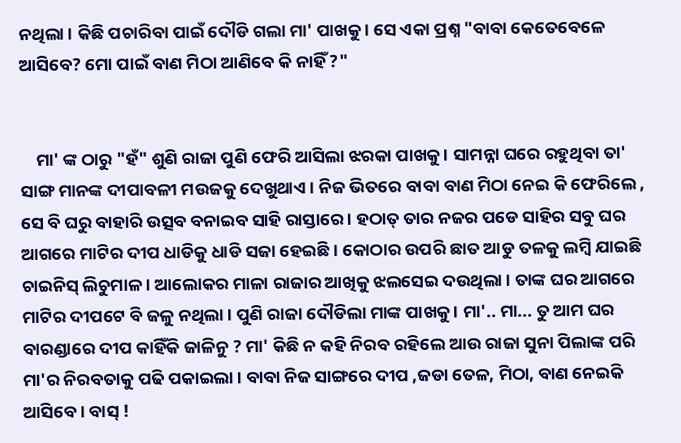ନଥିଲା । କିଛି ପଚାରିବା ପାଇଁ ଦୌଡି ଗଲା ମା' ପାଖକୁ । ସେ ଏକା ପ୍ରଶ୍ନ "ବାବା କେତେବେଳେ ଆସିବେ? ମୋ ପାଇଁ ବାଣ ମିଠା ଆଣିବେ କି ନାହିଁ ?"


    ମା' ଙ୍କ ଠାରୁ "ହଁ" ଶୁଣି ରାଜା ପୁଣି ଫେରି ଆସିଲା ଝରକା ପାଖକୁ । ସାମନ୍ନା ଘରେ ରହୁଥିବା ତା' ସାଙ୍ଗ ମାନଙ୍କ ଦୀପାବଳୀ ମଉଜକୁ ଦେଖୁଥାଏ । ନିଜ ଭିତରେ ବାବା ବାଣ ମିଠା ନେଇ କି ଫେରିଲେ , ସେ ବି ଘରୁ ବାହାରି ଉତ୍ସବ ବନାଇବ ସାହି ରାସ୍ତାରେ । ହଠାତ୍ ତାର ନଜର ପଡେ ସାହିର ସବୁ ଘର ଆଗରେ ମାଟିର ଦୀପ ଧାଡିକୁ ଧାଡି ସଜା ହେଇଛି । କୋଠାର ଉପରି ଛାତ ଆଡୁ ତଳକୁ ଲମ୍ବି ଯାଇଛି ଚାଇନିସ୍ ଲିଚୁମାଳ । ଆଲୋକର ମାଳା ରାଜାର ଆଖିକୁ ଝଲସେଇ ଦଉଥିଲା । ତାଙ୍କ ଘର ଆଗରେ ମାଟିର ଦୀପଟେ ବି ଜଳୁ ନଥିଲା । ପୁଣି ରାଜା ଦୌଡିଲା ମାଙ୍କ ପାଖକୁ । ମା'.. ମା... ତୁ ଆମ ଘର ବାରଣ୍ଡାରେ ଦୀପ କାହିଁକି ଜାଳିନୁ ? ମା' କିଛି ନ କହି ନିରବ ରହିଲେ ଆଉ ରାଜା ସୁନା ପିଲାଙ୍କ ପରି ମା'ର ନିରବତାକୁ ପଢି ପକାଇଲା । ବାବା ନିଜ ସାଙ୍ଗରେ ଦୀପ ,ଜଡା ତେଳ, ମିଠା, ବାଣ ନେଇକି ଆସିବେ । ବାସ୍ !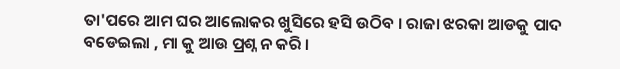ତା'ପରେ ଆମ ଘର ଆଲୋକର ଖୁସିରେ ହସି ଉଠିବ । ରାଜା ଝରକା ଆଡକୁ ପାଦ ବଡେଇଲା , ମା କୁ ଆଉ ପ୍ରଶ୍ନ ନ କରି ।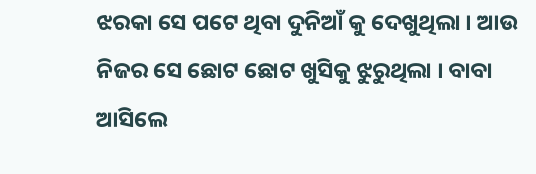ଝରକା ସେ ପଟେ ଥିବା ଦୁନିଆଁ କୁ ଦେଖୁଥିଲା । ଆଉ ନିଜର ସେ ଛୋଟ ଛୋଟ ଖୁସିକୁ ଝୁରୁଥିଲା । ବାବା ଆସିଲେ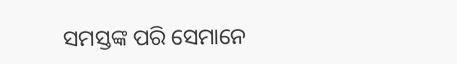ସମସ୍ତଙ୍କ ପରି ସେମାନେ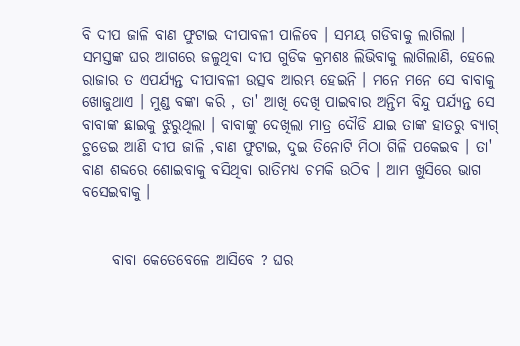ବି ଦୀପ ଜାଳି ବାଣ ଫୁଟାଇ ଦୀପାବଳୀ ପାଳିବେ । ସମୟ ଗଡିବାକୁ ଲାଗିଲା । ସମସ୍ତଙ୍କ ଘର ଆଗରେ ଜଳୁଥିବା ଦୀପ ଗୁଡିକ କ୍ରମଶଃ ଲିଭିବାକୁ ଲାଗିଲାଣି, ହେଲେ ରାଜାର ତ ଏପର୍ଯ୍ଯନ୍ତ ଦୀପାବଳୀ ଉତ୍ସବ ଆରମ୍ଭ ହେଇନି । ମନେ ମନେ ସେ ବାବାକୁ ଖୋଜୁଥାଏ । ମୁଣ୍ଡ ବଙ୍କା କରି , ତା' ଆଖି ଦେଖି ପାଇବାର ଅନ୍ତିମ ବିନ୍ଦୁ ପର୍ଯ୍ଯନ୍ତ ସେ ବାବାଙ୍କ ଛାଇକୁ ଝୁରୁଥିଲା । ବାବାଙ୍କୁ ଦେଖିଲା ମାତ୍ର ଦୌଡି ଯାଇ ତାଙ୍କ ହାତରୁ ବ୍ଯାଗ୍ ଚ୍ଥଡେଇ ଆଣି ଦୀପ ଜାଳି ,ବାଣ ଫୁଟାଇ, ଦୁଇ ତିନୋଟି ମିଠା ଗିଳି ପକେଇବ । ତା' ବାଣ ଶବ୍ଦରେ ଶୋଇବାକୁ ବସିଥିବା ରାତିମଧ୍ଯ ଚମକି ଉଠିବ । ଆମ ଖୁସିରେ ଭାଗ ବସେଇବାକୁ ।


     ବାବା କେତେବେଳେ ଆସିବେ ? ଘର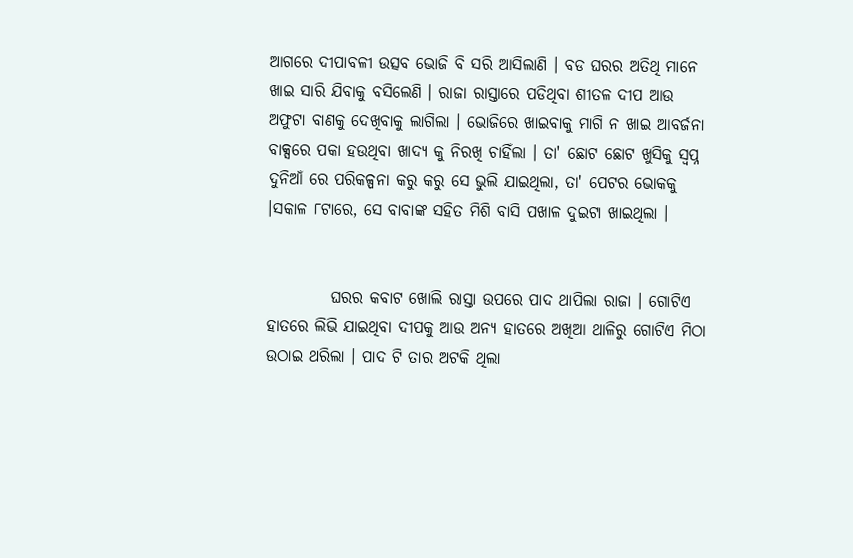ଆଗରେ ଦୀପାବଳୀ ଉତ୍ସବ ଭୋଜି ବି ସରି ଆସିଲାଣି । ବଡ ଘରର ଅତିଥି ମାନେ ଖାଇ ସାରି ଯିବାକୁ ବସିଲେଣି । ରାଜା ରାସ୍ତାରେ ପଡିଥିବା ଶୀତଳ ଦୀପ ଆଉ ଅଫୁଟା ବାଣକୁ ଦେଖିବାକୁ ଲାଗିଲା । ଭୋଜିରେ ଖାଇବାକୁ ମାଗି ନ ଖାଇ ଆବର୍ଜନା ବାକ୍ସରେ ପକା ହଉଥିବା ଖାଦ୍ଯ କୁ ନିରଖି ଚାହିଁଲା । ତା' ଛୋଟ ଛୋଟ ଖୁସିକୁ ସ୍ବପ୍ନ ଦୁନିଆଁ ରେ ପରିକଳ୍ପନା କରୁ କରୁ ସେ ଭୁଲି ଯାଇଥିଲା, ତା' ପେଟର ଭୋକକୁ ।ସକାଳ ୮ଟାରେ, ସେ ବାବାଙ୍କ ସହିତ ମିଶି ବାସି ପଖାଳ ଦୁଇଟା ଖାଇଥିଲା ।


          ଘରର କବାଟ ଖୋଲି ରାସ୍ତା ଉପରେ ପାଦ ଥାପିଲା ରାଜା । ଗୋଟିଏ ହାତରେ ଲିଭି ଯାଇଥିବା ଦୀପକୁ ଆଉ ଅନ୍ଯ ହାତରେ ଅଖିଆ ଥାଳିରୁ ଗୋଟିଏ ମିଠା ଉଠାଇ ଥରିଲା । ପାଦ ଟି ତାର ଅଟକି ଥିଲା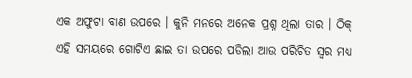ଏକ ଅଫୁଟା ବାଣ ଉପରେ । କୁନି ମନରେ ଅନେକ ପ୍ରଶ୍ନ ଥିଲା ତାର । ଠିକ୍ ଏହି ସମୟରେ ଗୋଟିଏ ଛାଇ ତା ଉପରେ ପଡିଲା ଆଉ ପରିଚିତ ସ୍ବର ମଧ୍ଯ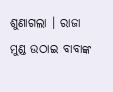ଶୁଣାଗଲା । ରାଜା ମୁଣ୍ଡ ଉଠାଇ ବାବାଙ୍କ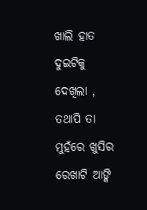ଖାଲି ହାତ ଦୁଇଟିକୁ ଦେଖିଲା , ତଥାପି ତା ମୁହଁରେ ଖୁସିର ରେଖାଟି ଆଙ୍କି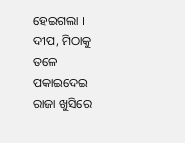ହେଇଗଲା । ଦୀପ, ମିଠାକୁ ତଳେ ପକାଇଦେଇ ରାଜା ଖୁସିରେ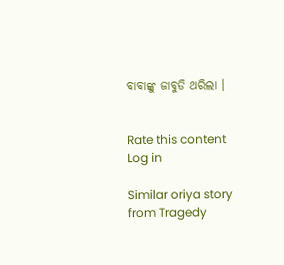ବାବାଙ୍କୁ ଜାବୁଡି ଥରିଲା ।


Rate this content
Log in

Similar oriya story from Tragedy